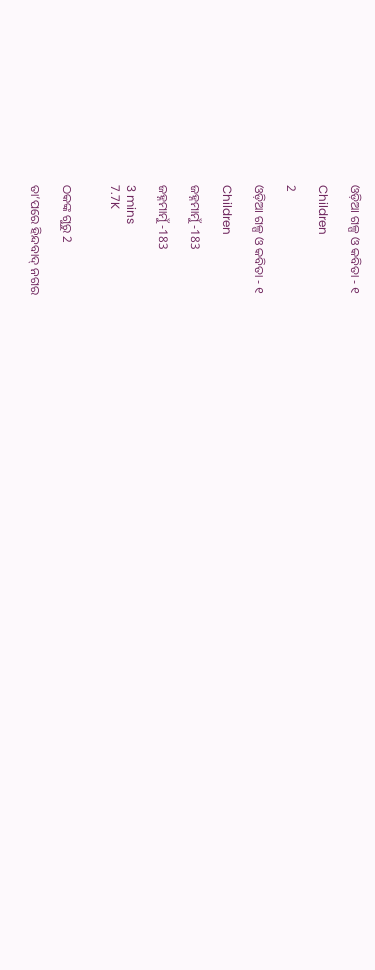ଓଡ଼ିଆ ଗଳ୍ପ ଓ କବିତା - ୧

Children

2

ଓଡ଼ିଆ ଗଳ୍ପ ଓ କବିତା - ୧

Children

ଜହ୍ନମାମୁଁ -183

ଜହ୍ନମାମୁଁ -183

3 mins
7.7K


ଠକଙ୍କ ଗୁରୁ 2

ତା’ପରେ ହିନ୍ଦବାଦ୍ ନଗର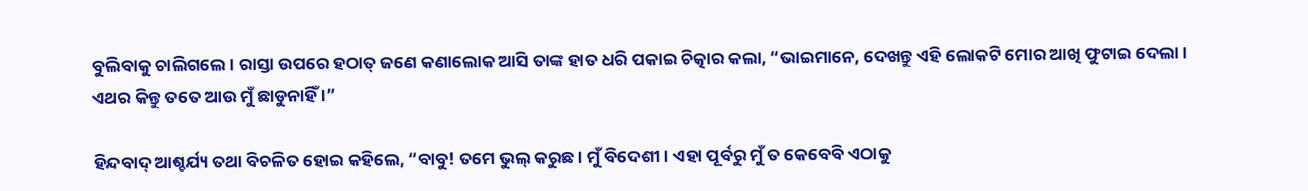ବୁଲିବାକୁ ଚାଲିଗଲେ । ରାସ୍ତା ଉପରେ ହଠାତ୍ ଜଣେ କଣାଲୋକ ଆସି ତାଙ୍କ ହାତ ଧରି ପକାଇ ଚିତ୍କାର କଲା, “ଭାଇମାନେ, ଦେଖନ୍ତୁ ଏହି ଲୋକଟି ମୋର ଆଖି ଫୁଟାଇ ଦେଲା । ଏଥର କିନ୍ତୁ ତତେ ଆଉ ମୁଁ ଛାଡୁନାହିଁ ।”

ହିନ୍ଦବାଦ୍ ଆଶ୍ଚର୍ଯ୍ୟ ତଥା ବିଚଳିତ ହୋଇ କହିଲେ, “ବାବୁ! ତମେ ଭୁଲ୍ କରୁଛ । ମୁଁ ବିଦେଶୀ । ଏହା ପୂର୍ବରୁ ମୁଁ ତ କେବେବି ଏଠାକୁ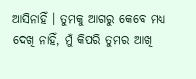ଆସିନାହିଁ । ତୁମକୁ ଆଗରୁ କେବେ ମଧ୍ୟ ଦେଖି ନାହିଁ, ମୁଁ କିପରି ତୁମର ଆଖି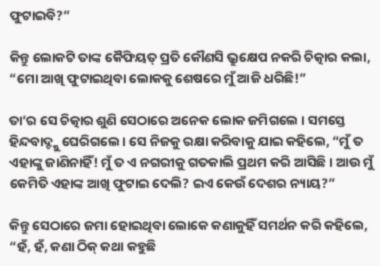ଫୁଟାଇବି?”

କିନ୍ତୁ ଲୋକଟି ତାଙ୍କ କୈଫିୟତ୍ ପ୍ରତି କୌଣସି ଭ୍ରୁକ୍ଷେପ ନକରି ଚିତ୍କାର କଲା, “ମୋ ଆଖି ଫୁଟାଇଥିବା ଲୋକକୁ ଶେଷରେ ମୁଁ ଆଜି ଧରିଛି!”

ତା’ର ସେ ଚିତ୍କାର ଶୁଣି ସେଠାରେ ଅନେକ ଲୋକ ଜମିଗଲେ । ସମସ୍ତେ ହିନ୍ଦବାଦ୍ଙ୍କୁ ଘେରିଗଲେ । ସେ ନିଜକୁ ରକ୍ଷା କରିବାକୁ ଯାଇ କହିଲେ, “ମୁଁ ତ ଏହାଙ୍କୁ ଜାଣିନାହିଁ! ମୁଁ ତ ଏ ନଗରୀକୁ ଗତକାଲି ପ୍ରଥମ କରି ଆସିଛି । ଆଉ ମୁଁ କେମିତି ଏହାଙ୍କ ଆଖି ଫୁଟାଇ ଦେଲି? ଇଏ କେଉଁ ଦେଶର ନ୍ୟାୟ?”

କିନ୍ତୁ ସେଠାରେ ଜମା ହୋଇଥିବା ଲୋକେ କଣାକୁହିଁ ସମର୍ଥନ କରି କହିଲେ, “ହଁ, ହଁ, କଣା ଠିକ୍ କଥା କହୁଛି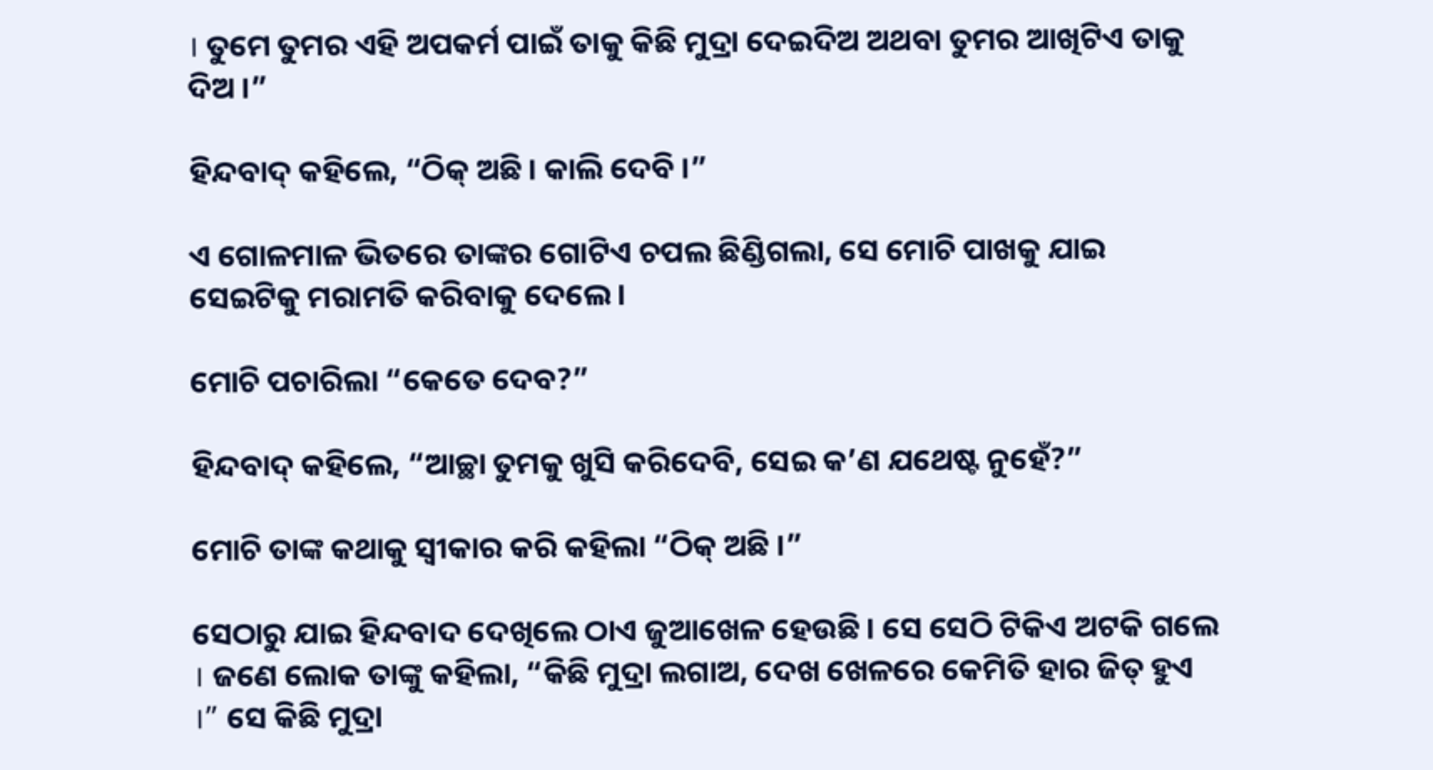। ତୁମେ ତୁମର ଏହି ଅପକର୍ମ ପାଇଁ ତାକୁ କିଛି ମୁଦ୍ରା ଦେଇଦିଅ ଅଥବା ତୁମର ଆଖିଟିଏ ତାକୁ ଦିଅ ।”

ହିନ୍ଦବାଦ୍ କହିଲେ, “ଠିକ୍ ଅଛି । କାଲି ଦେବି ।”

ଏ ଗୋଳମାଳ ଭିତରେ ତାଙ୍କର ଗୋଟିଏ ଚପଲ ଛିଣ୍ଡିଗଲା, ସେ ମୋଚି ପାଖକୁ ଯାଇ ସେଇଟିକୁ ମରାମତି କରିବାକୁ ଦେଲେ ।

ମୋଚି ପଚାରିଲା “କେତେ ଦେବ?”

ହିନ୍ଦବାଦ୍ କହିଲେ, “ଆଚ୍ଛା ତୁମକୁ ଖୁସି କରିଦେବି, ସେଇ କ’ଣ ଯଥେଷ୍ଟ ନୁହେଁ?”

ମୋଚି ତାଙ୍କ କଥାକୁ ସ୍ୱୀକାର କରି କହିଲା “ଠିକ୍ ଅଛି ।”

ସେଠାରୁ ଯାଇ ହିନ୍ଦବାଦ ଦେଖିଲେ ଠାଏ ଜୁଆଖେଳ ହେଉଛି । ସେ ସେଠି ଟିକିଏ ଅଟକି ଗଲେ । ଜଣେ ଲୋକ ତାଙ୍କୁ କହିଲା, “କିଛି ମୁଦ୍ରା ଲଗାଅ, ଦେଖ ଖେଳରେ କେମିତି ହାର ଜିତ୍ ହୁଏ ।” ସେ କିଛି ମୁଦ୍ରା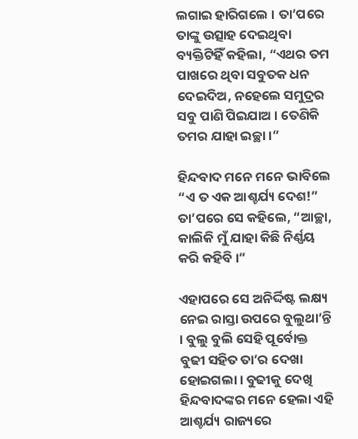ଲଗାଇ ହାରିଗଲେ । ତା’ପରେ ତାଙ୍କୁ ଉତ୍ସାହ ଦେଇଥିବା ବ୍ୟକ୍ତିଟିହିଁ କହିଲା, “ଏଥର ତମ ପାଖରେ ଥିବା ସବୁତକ ଧନ ଦେଇଦିଅ, ନହେଲେ ସମୁଦ୍ରର ସବୁ ପାଣି ପିଇଯାଅ । ତେଣିକି ତମର ଯାହା ଇଚ୍ଛା ।”

ହିନ୍ଦବାଦ ମନେ ମନେ ଭାବିଲେ “ଏ ତ ଏକ ଆଶ୍ଚର୍ଯ୍ୟ ଦେଶ!” ତା’ପରେ ସେ କହିଲେ, “ଆଚ୍ଛା, କାଲିକି ମୁଁ ଯାହା କିଛି ନିର୍ଣ୍ଣୟ କରି କହିବି ।”

ଏହାପରେ ସେ ଅନିର୍ଦ୍ଦିଷ୍ଟ ଲକ୍ଷ୍ୟ ନେଇ ରାସ୍ତା ଉପରେ ବୁଲୁଥା’ନ୍ତି । ବୁଲୁ ବୁଲି ସେହି ପୂର୍ବୋକ୍ତ ବୁଢୀ ସହିତ ତା’ର ଦେଖା ହୋଇଗଲା । ବୁଢୀକୁ ଦେଖି ହିନ୍ଦବାଦଙ୍କର ମନେ ହେଲା ଏହି ଆଶ୍ଚର୍ଯ୍ୟ ରାଜ୍ୟରେ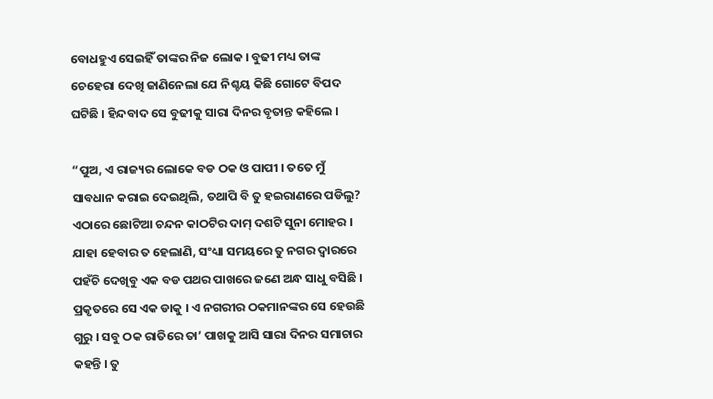ବୋଧହୁଏ ସେଇହିଁ ତାଙ୍କର ନିଜ ଲୋକ । ବୁଢୀ ମଧ୍ୟ ତାଙ୍କ ଚେହେରା ଦେଖି ଜାଣିନେଲା ଯେ ନିଶ୍ଚୟ କିଛି ଗୋଟେ ବିପଦ ଘଟିଛି । ହିନ୍ଦବାଦ ସେ ବୁଢୀକୁ ସାରା ଦିନର ବୃତାନ୍ତ କହିଲେ ।

“ପୁଅ, ଏ ରାଜ୍ୟର ଲୋକେ ବଡ ଠକ ଓ ପାପୀ । ତତେ ମୁଁ ସାବଧାନ କରାଇ ଦେଇଥିଲି, ତଥାପି ବି ତୁ ହଇରାଣରେ ପଡିଲୁ? ଏଠାରେ ଛୋଟିଆ ଚନ୍ଦନ କାଠଟିର ଦାମ୍ ଦଶଟି ସୁନା ମୋହର । ଯାହା ହେବାର ତ ହେଲାଣି, ସଂଧ୍ୟା ସମୟରେ ତୁ ନଗର ଦ୍ୱାରରେ ପହଁଚି ଦେଖିବୁ ଏକ ବଡ ପଥର ପାଖରେ ଜଣେ ଅନ୍ଧ ସାଧୁ ବସିଛି । ପ୍ରକୃତରେ ସେ ଏକ ଡାକୁ । ଏ ନଗରୀର ଠକମାନଙ୍କର ସେ ହେଉଛି ଗୁରୁ । ସବୁ ଠକ ରାତିରେ ତା’ ପାଖକୁ ଆସି ସାରା ଦିନର ସମାଚାର କହନ୍ତି । ତୁ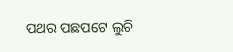ପଥର ପଛପଟେ ଲୁଚି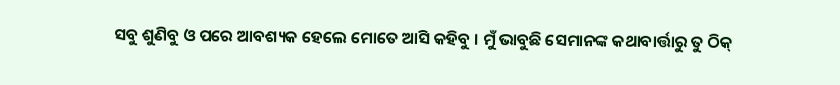ସବୁ ଶୁଣିବୁ ଓ ପରେ ଆବଶ୍ୟକ ହେଲେ ମୋତେ ଆସି କହିବୁ । ମୁଁ ଭାବୁଛି ସେମାନଙ୍କ କଥାବାର୍ତ୍ତାରୁ ତୁ ଠିକ୍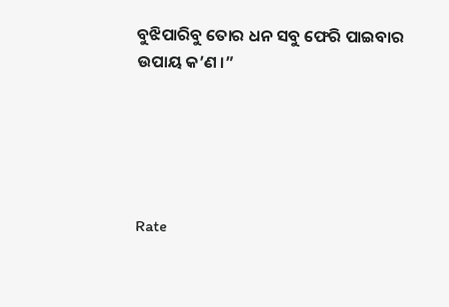ବୁଝିପାରିବୁ ତୋର ଧନ ସବୁ ଫେରି ପାଇବାର ଉପାୟ କ’ଣ ।”





Rate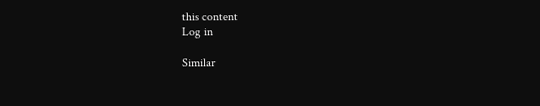this content
Log in

Similar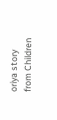oriya story from Children